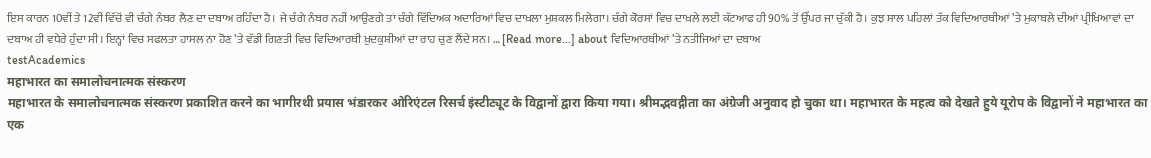ਇਸ ਕਾਰਨ 10ਵੀਂ ਤੇ 12ਵੀਂ ਵਿੱਚੋਂ ਵੀ ਚੰਗੇ ਨੰਬਰ ਲੈਣ ਦਾ ਦਬਾਅ ਰਹਿੰਦਾ ਹੈ। ਜੇ ਚੰਗੇ ਨੰਬਰ ਨਹੀਂ ਆਉਣਗੇ ਤਾਂ ਚੰਗੇ ਵਿੱਦਿਅਕ ਅਦਾਰਿਆਂ ਵਿਚ ਦਾਖ਼ਲਾ ਮੁਸ਼ਕਲ ਮਿਲੇਗਾ। ਚੰਗੇ ਕੋਰਸਾਂ ਵਿਚ ਦਾਖ਼ਲੇ ਲਈ ਕੱਟਆਫ ਹੀ 90% ਤੋਂ ਉੱਪਰ ਜਾ ਚੁੱਕੀ ਹੈ। ਕੁਝ ਸਾਲ ਪਹਿਲਾਂ ਤੱਕ ਵਿਦਿਆਰਥੀਆਂ ’ਤੇ ਮੁਕਾਬਲੇ ਦੀਆਂ ਪ੍ਰੀਖਿਆਵਾਂ ਦਾ ਦਬਾਅ ਹੀ ਵਧੇਰੇ ਹੁੰਦਾ ਸੀ। ਇਨ੍ਹਾਂ ਵਿਚ ਸਫਲਤਾ ਹਾਸਲ ਨਾ ਹੋਣ ’ਤੇ ਵੱਡੀ ਗਿਣਤੀ ਵਿਚ ਵਿਦਿਆਰਥੀ ਖ਼ੁਦਕੁਸ਼ੀਆਂ ਦਾ ਰਾਹ ਚੁਣ ਲੈਂਦੇ ਸਨ। … [Read more...] about ਵਿਦਿਆਰਥੀਆਂ ’ਤੇ ਨਤੀਜਿਆਂ ਦਾ ਦਬਾਅ
testAcademics
महाभारत का समालोचनात्मक संस्करण
महाभारत के समालोचनात्मक संस्करण प्रकाशित करने का भागीरथी प्रयास भंडारकर ओरिएंटल रिसर्च इंस्टीट्यूट के विद्वानों द्वारा किया गया। श्रीमद्भवद्गीता का अंग्रेजी अनुवाद हो चुका था। महाभारत के महत्व को देखते हुये यूरोप के विद्वानों ने महाभारत का एक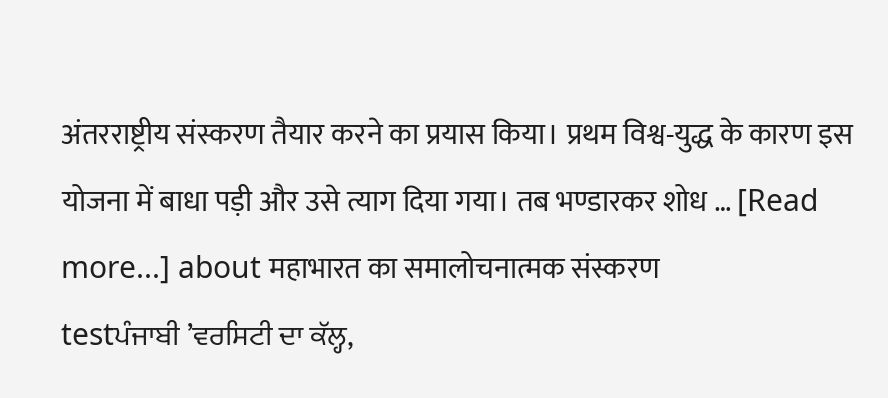अंतरराष्ट्रीय संस्करण तैयार करने का प्रयास किया। प्रथम विश्व-युद्ध के कारण इस योजना में बाधा पड़ी और उसे त्याग दिया गया। तब भण्डारकर शोध … [Read more...] about महाभारत का समालोचनात्मक संस्करण
testਪੰਜਾਬੀ ’ਵਰਸਿਟੀ ਦਾ ਕੱਲ੍ਹ,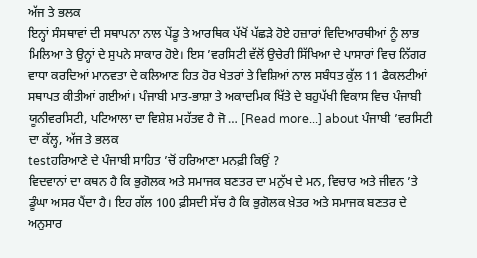ਅੱਜ ਤੇ ਭਲਕ
ਇਨ੍ਹਾਂ ਸੰਸਥਾਵਾਂ ਦੀ ਸਥਾਪਨਾ ਨਾਲ ਪੇਂਡੂ ਤੇ ਆਰਥਿਕ ਪੱਖੋਂ ਪੱਛੜੇ ਹੋਏ ਹਜ਼ਾਰਾਂ ਵਿਦਿਆਰਥੀਆਂ ਨੂੰ ਲਾਭ ਮਿਲਿਆ ਤੇ ਉਨ੍ਹਾਂ ਦੇ ਸੁਪਨੇ ਸਾਕਾਰ ਹੋਏ। ਇਸ ’ਵਰਸਿਟੀ ਵੱਲੋਂ ਉਚੇਰੀ ਸਿੱਖਿਆ ਦੇ ਪਾਸਾਰਾਂ ਵਿਚ ਨਿੱਗਰ ਵਾਧਾ ਕਰਦਿਆਂ ਮਾਨਵਤਾ ਦੇ ਕਲਿਆਣ ਹਿਤ ਹੋਰ ਖੇਤਰਾਂ ਤੇ ਵਿਸ਼ਿਆਂ ਨਾਲ ਸਬੰਧਤ ਕੁੱਲ 11 ਫੈਕਲਟੀਆਂ ਸਥਾਪਤ ਕੀਤੀਆਂ ਗਈਆਂ। ਪੰਜਾਬੀ ਮਾਤ-ਭਾਸ਼ਾ ਤੇ ਅਕਾਦਮਿਕ ਖਿੱਤੇ ਦੇ ਬਹੁਪੱਖੀ ਵਿਕਾਸ ਵਿਚ ਪੰਜਾਬੀ ਯੂਨੀਵਰਸਿਟੀ, ਪਟਿਆਲਾ ਦਾ ਵਿਸ਼ੇਸ਼ ਮਹੱਤਵ ਹੈ ਜੋ … [Read more...] about ਪੰਜਾਬੀ ’ਵਰਸਿਟੀ ਦਾ ਕੱਲ੍ਹ, ਅੱਜ ਤੇ ਭਲਕ
testਹਰਿਆਣੇ ਦੇ ਪੰਜਾਬੀ ਸਾਹਿਤ ’ਚੋਂ ਹਰਿਆਣਾ ਮਨਫ਼ੀ ਕਿਉਂ ?
ਵਿਦਵਾਨਾਂ ਦਾ ਕਥਨ ਹੈ ਕਿ ਭੁਗੋਲਕ ਅਤੇ ਸਮਾਜਕ ਬਣਤਰ ਦਾ ਮਨੁੱਖ ਦੇ ਮਨ, ਵਿਚਾਰ ਅਤੇ ਜੀਵਨ ’ਤੇ ਡੂੰਘਾ ਅਸਰ ਪੈਂਦਾ ਹੈ। ਇਹ ਗੱਲ 100 ਫ਼ੀਸਦੀ ਸੱਚ ਹੈ ਕਿ ਭੁਗੋਲਕ ਖ਼ੇਤਰ ਅਤੇ ਸਮਾਜਕ ਬਣਤਰ ਦੇ ਅਨੁਸਾਰ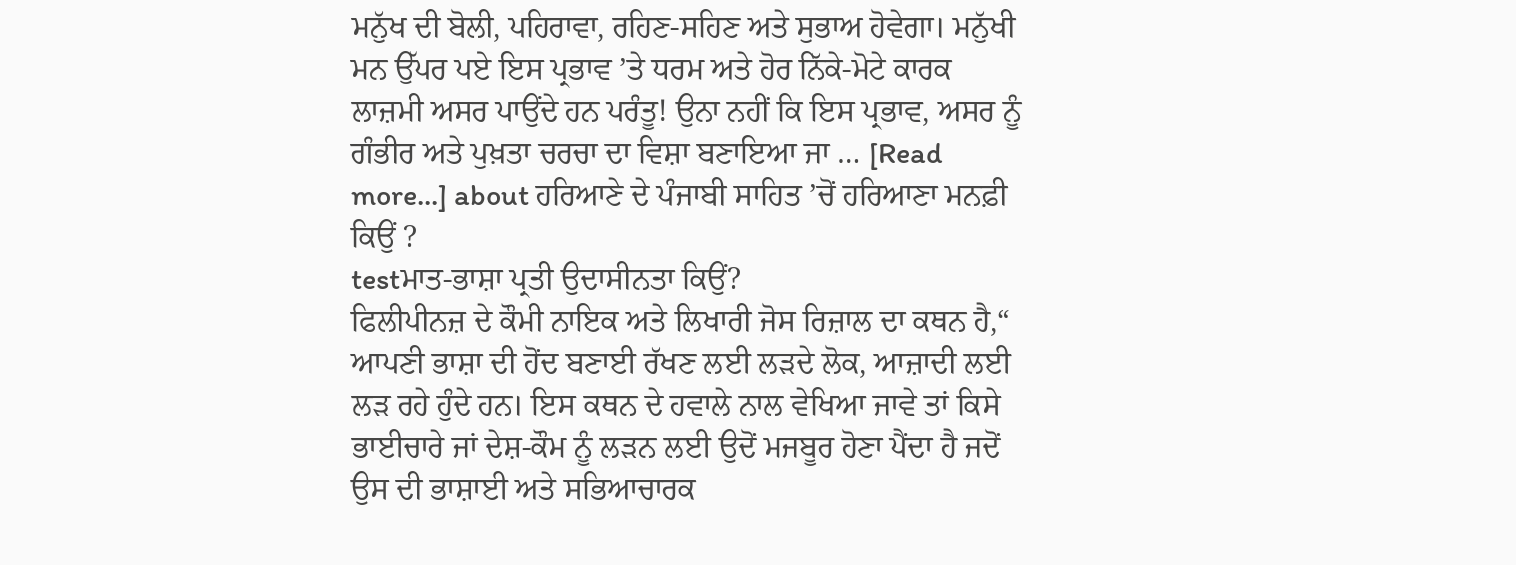ਮਨੁੱਖ ਦੀ ਬੋਲੀ, ਪਹਿਰਾਵਾ, ਰਹਿਣ-ਸਹਿਣ ਅਤੇ ਸੁਭਾਅ ਹੋਵੇਗਾ। ਮਨੁੱਖੀ ਮਨ ਉੱਪਰ ਪਏ ਇਸ ਪ੍ਰਭਾਵ ’ਤੇ ਧਰਮ ਅਤੇ ਹੋਰ ਨਿੱਕੇ-ਮੋਟੇ ਕਾਰਕ ਲਾਜ਼ਮੀ ਅਸਰ ਪਾਉਂਦੇ ਹਨ ਪਰੰਤੂ! ਉਨਾ ਨਹੀਂ ਕਿ ਇਸ ਪ੍ਰਭਾਵ, ਅਸਰ ਨੂੰ ਗੰਭੀਰ ਅਤੇ ਪੁਖ਼ਤਾ ਚਰਚਾ ਦਾ ਵਿਸ਼ਾ ਬਣਾਇਆ ਜਾ … [Read more...] about ਹਰਿਆਣੇ ਦੇ ਪੰਜਾਬੀ ਸਾਹਿਤ ’ਚੋਂ ਹਰਿਆਣਾ ਮਨਫ਼ੀ ਕਿਉਂ ?
testਮਾਤ-ਭਾਸ਼ਾ ਪ੍ਰਤੀ ਉਦਾਸੀਨਤਾ ਕਿਉਂ?
ਫਿਲੀਪੀਨਜ਼ ਦੇ ਕੌਮੀ ਨਾਇਕ ਅਤੇ ਲਿਖਾਰੀ ਜੋਸ ਰਿਜ਼ਾਲ ਦਾ ਕਥਨ ਹੈ,“ ਆਪਣੀ ਭਾਸ਼ਾ ਦੀ ਹੋਂਦ ਬਣਾਈ ਰੱਖਣ ਲਈ ਲੜਦੇ ਲੋਕ, ਆਜ਼ਾਦੀ ਲਈ ਲੜ ਰਹੇ ਹੁੰਦੇ ਹਨ। ਇਸ ਕਥਨ ਦੇ ਹਵਾਲੇ ਨਾਲ ਵੇਖਿਆ ਜਾਵੇ ਤਾਂ ਕਿਸੇ ਭਾਈਚਾਰੇ ਜਾਂ ਦੇਸ਼-ਕੌਮ ਨੂੰ ਲੜਨ ਲਈ ਉਦੋਂ ਮਜਬੂਰ ਹੋਣਾ ਪੈਂਦਾ ਹੈ ਜਦੋਂ ਉਸ ਦੀ ਭਾਸ਼ਾਈ ਅਤੇ ਸਭਿਆਚਾਰਕ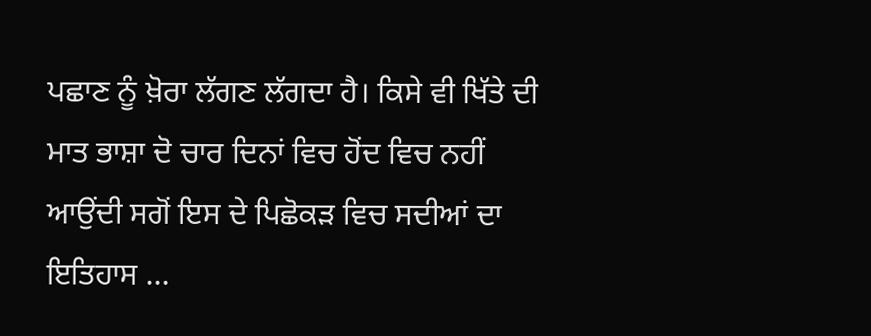ਪਛਾਣ ਨੂੰ ਖ਼ੋਰਾ ਲੱਗਣ ਲੱਗਦਾ ਹੈ। ਕਿਸੇ ਵੀ ਖਿੱਤੇ ਦੀ ਮਾਤ ਭਾਸ਼ਾ ਦੋ ਚਾਰ ਦਿਨਾਂ ਵਿਚ ਹੋਂਦ ਵਿਚ ਨਹੀਂ ਆਉਂਦੀ ਸਗੋਂ ਇਸ ਦੇ ਪਿਛੋਕੜ ਵਿਚ ਸਦੀਆਂ ਦਾ ਇਤਿਹਾਸ …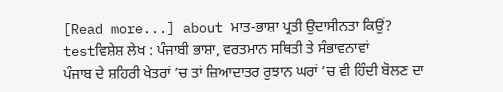[Read more...] about ਮਾਤ-ਭਾਸ਼ਾ ਪ੍ਰਤੀ ਉਦਾਸੀਨਤਾ ਕਿਉਂ?
testਵਿਸ਼ੇਸ਼ ਲੇਖ : ਪੰਜਾਬੀ ਭਾਸ਼ਾ, ਵਰਤਮਾਨ ਸਥਿਤੀ ਤੇ ਸੰਭਾਵਨਾਵਾਂ
ਪੰਜਾਬ ਦੇ ਸ਼ਹਿਰੀ ਖੇਤਰਾਂ ’ਚ ਤਾਂ ਜ਼ਿਆਦਾਤਰ ਰੁਝਾਨ ਘਰਾਂ ’ਚ ਵੀ ਹਿੰਦੀ ਬੋਲਣ ਦਾ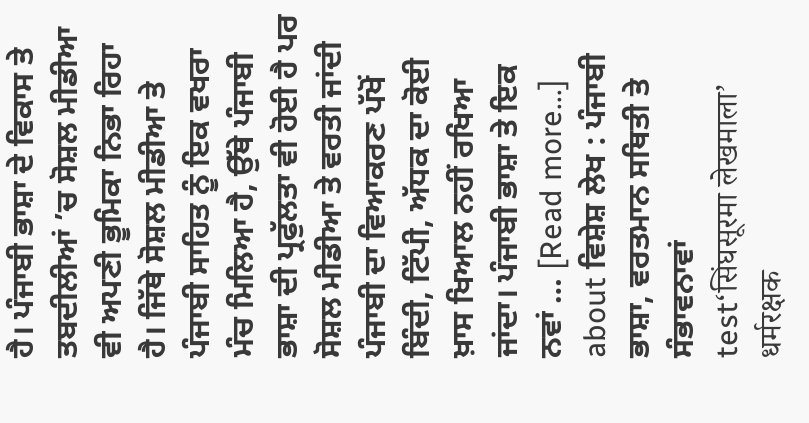ਹੈ। ਪੰਜਾਬੀ ਭਾਸ਼ਾ ਦੇ ਵਿਕਾਸ ਤੇ ਤਬਦੀਲੀਆਂ ’ਚ ਸੋਸ਼ਲ ਮੀਡੀਆ ਵੀ ਅਪਣੀ ਭੂਮਿਕਾ ਨਿਭਾ ਰਿਹਾ ਹੈ। ਜਿੱਥੇ ਸੋਸ਼ਲ ਮੀਡੀਆ ਤੇ ਪੰਜਾਬੀ ਸਾਹਿਤ ਨੂੰ ਇਕ ਵਖਰਾ ਮੰਚ ਮਿਲਿਆ ਹੈ, ਉੱਥੇ ਪੰਜਾਬੀ ਭਾਸ਼ਾ ਦੀ ਪ੍ਰਫੁੱਲਤਾ ਵੀ ਹੋਈ ਹੈ ਪਰ ਸੋਸ਼ਲ ਮੀਡੀਆ ਤੇ ਵਰਤੀ ਜਾਂਦੀ ਪੰਜਾਬੀ ਦਾ ਵਿਆਕਰਣ ਪੱਖੋਂ ਬਿੰਦੀ, ਟਿੱਪੀ, ਅੱਧਕ ਦਾ ਕੋਈ ਖ਼ਾਸ ਖਿਆਲ ਨਹੀਂ ਰਖਿਆ ਜਾਂਦਾ। ਪੰਜਾਬੀ ਭਾਸ਼ਾ ਤੇ ਇਕ ਨਵਾਂ … [Read more...] about ਵਿਸ਼ੇਸ਼ ਲੇਖ : ਪੰਜਾਬੀ ਭਾਸ਼ਾ, ਵਰਤਮਾਨ ਸਥਿਤੀ ਤੇ ਸੰਭਾਵਨਾਵਾਂ
test‘सिंघसूरमा लेखमाला’ धर्मरक्षक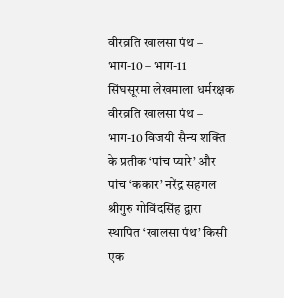वीरव्रति खालसा पंथ – भाग-10 – भाग-11
सिंघसूरमा लेखमाला धर्मरक्षक वीरव्रति खालसा पंथ – भाग-10 विजयी सैन्य शक्ति के प्रतीक ‘पांच प्यारे’ और पांच ‘ककार’ नरेंद्र सहगल श्रीगुरु गोविंदसिंह द्वारा स्थापित ‘खालसा पंथ’ किसी एक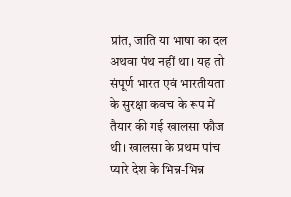प्रांत, जाति या भाषा का दल अथवा पंथ नहीं था। यह तो संपूर्ण भारत एवं भारतीयता के सुरक्षा कवच के रूप में तैयार की गई खालसा फौज थी। खालसा के प्रथम पांच प्यारे देश के भिन्न-भिन्न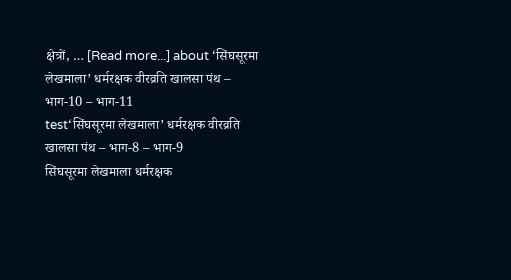क्षेत्रों, … [Read more...] about ‘सिंघसूरमा लेखमाला’ धर्मरक्षक वीरव्रति खालसा पंथ – भाग-10 – भाग-11
test‘सिंघसूरमा लेखमाला’ धर्मरक्षक वीरव्रति खालसा पंथ – भाग-8 – भाग-9
सिंघसूरमा लेखमाला धर्मरक्षक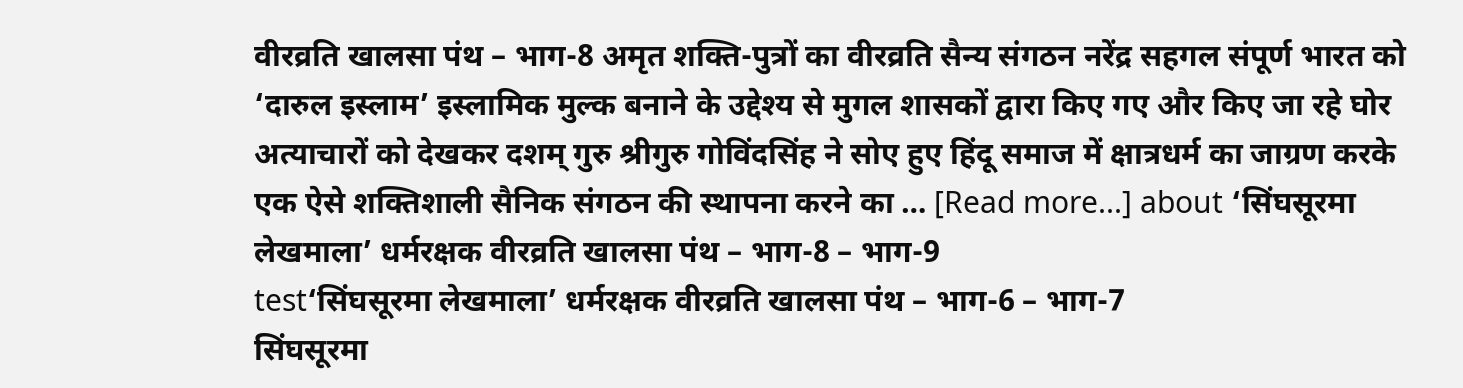वीरव्रति खालसा पंथ – भाग-8 अमृत शक्ति-पुत्रों का वीरव्रति सैन्य संगठन नरेंद्र सहगल संपूर्ण भारत को ‘दारुल इस्लाम’ इस्लामिक मुल्क बनाने के उद्देश्य से मुगल शासकों द्वारा किए गए और किए जा रहे घोर अत्याचारों को देखकर दशम् गुरु श्रीगुरु गोविंदसिंह ने सोए हुए हिंदू समाज में क्षात्रधर्म का जाग्रण करके एक ऐसे शक्तिशाली सैनिक संगठन की स्थापना करने का … [Read more...] about ‘सिंघसूरमा लेखमाला’ धर्मरक्षक वीरव्रति खालसा पंथ – भाग-8 – भाग-9
test‘सिंघसूरमा लेखमाला’ धर्मरक्षक वीरव्रति खालसा पंथ – भाग-6 – भाग-7
सिंघसूरमा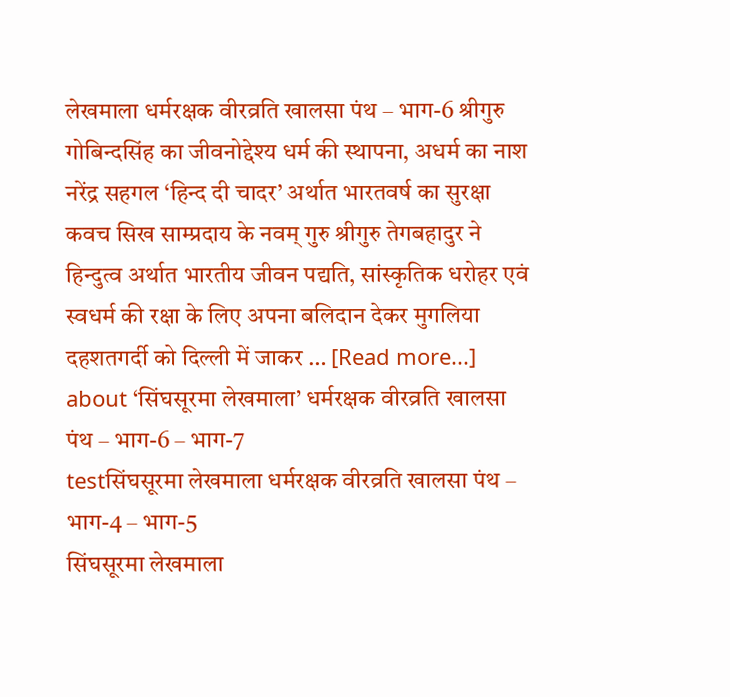लेखमाला धर्मरक्षक वीरव्रति खालसा पंथ – भाग-6 श्रीगुरु गोबिन्दसिंह का जीवनोद्देश्य धर्म की स्थापना, अधर्म का नाश नरेंद्र सहगल ‘हिन्द दी चादर’ अर्थात भारतवर्ष का सुरक्षा कवच सिख साम्प्रदाय के नवम् गुरु श्रीगुरु तेगबहादुर ने हिन्दुत्व अर्थात भारतीय जीवन पद्यति, सांस्कृतिक धरोहर एवं स्वधर्म की रक्षा के लिए अपना बलिदान देकर मुगलिया दहशतगर्दी को दिल्ली में जाकर … [Read more...] about ‘सिंघसूरमा लेखमाला’ धर्मरक्षक वीरव्रति खालसा पंथ – भाग-6 – भाग-7
testसिंघसूरमा लेखमाला धर्मरक्षक वीरव्रति खालसा पंथ – भाग-4 – भाग-5
सिंघसूरमा लेखमाला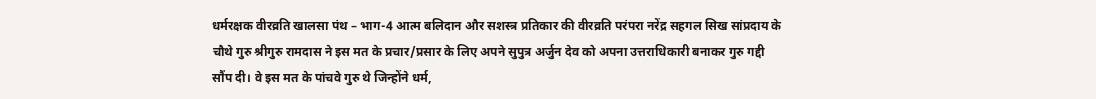धर्मरक्षक वीरव्रति खालसा पंथ – भाग-4 आत्म बलिदान और सशस्त्र प्रतिकार की वीरव्रति परंपरा नरेंद्र सहगल सिख सांप्रदाय के चौथे गुरु श्रीगुरु रामदास ने इस मत के प्रचार/प्रसार के लिए अपने सुपुत्र अर्जुन देव को अपना उत्तराधिकारी बनाकर गुरु गद्दी सौंप दी। वे इस मत के पांचवे गुरु थे जिन्होंने धर्म,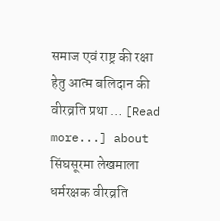समाज एवं राष्ट्र की रक्षा हेतु आत्म बलिदान की वीरव्रति प्रथा … [Read more...] about सिंघसूरमा लेखमाला धर्मरक्षक वीरव्रति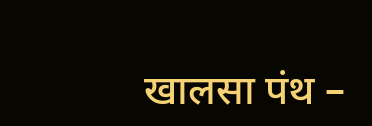खालसा पंथ –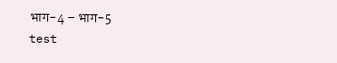भाग-4 – भाग-5
test